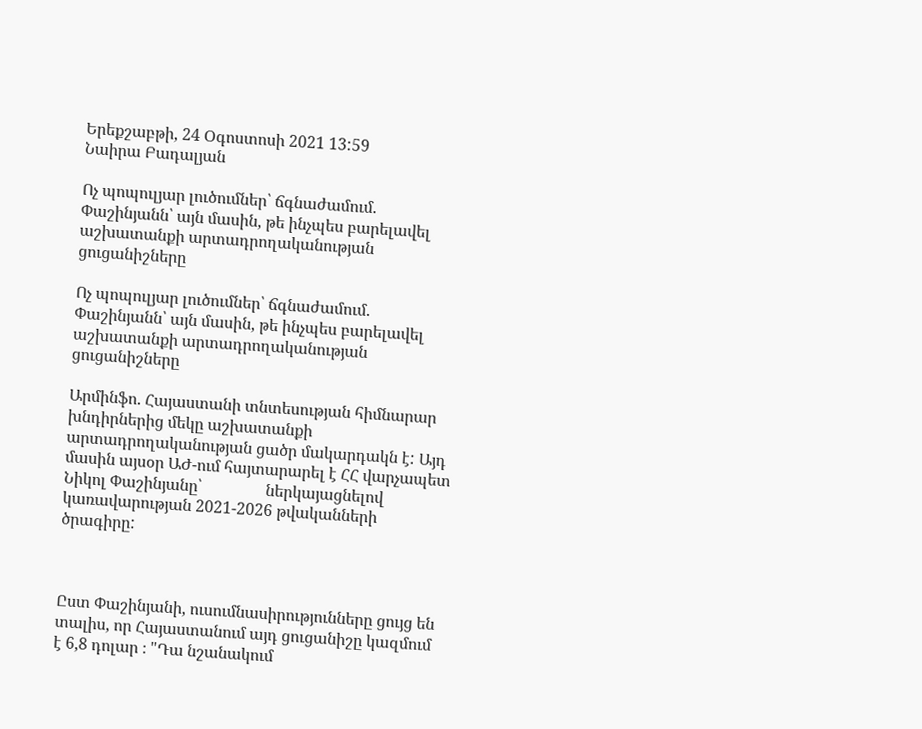Երեքշաբթի, 24 Օգոստոսի 2021 13:59
Նաիրա Բադալյան

Ոչ պոպուլյար լուծումներ՝ ճգնաժամում. Փաշինյանն՝ այն մասին, թե ինչպես բարելավել աշխատանքի արտադրողականության ցուցանիշները

Ոչ պոպուլյար լուծումներ՝ ճգնաժամում. Փաշինյանն՝ այն մասին, թե ինչպես բարելավել աշխատանքի արտադրողականության ցուցանիշները

Արմինֆո. Հայաստանի տնտեսության հիմնարար խնդիրներից մեկը աշխատանքի արտադրողականության ցածր մակարդակն է: Այդ մասին այսօր ԱԺ-ում հայտարարել է ՀՀ վարչապետ Նիկոլ Փաշինյանը՝                ներկայացնելով կառավարության 2021-2026 թվականների ծրագիրը:



Ըստ Փաշինյանի, ուսումնասիրությունները ցույց են տալիս, որ Հայաստանում այդ ցուցանիշը կազմում է 6,8 դոլար ։ "Դա նշանակում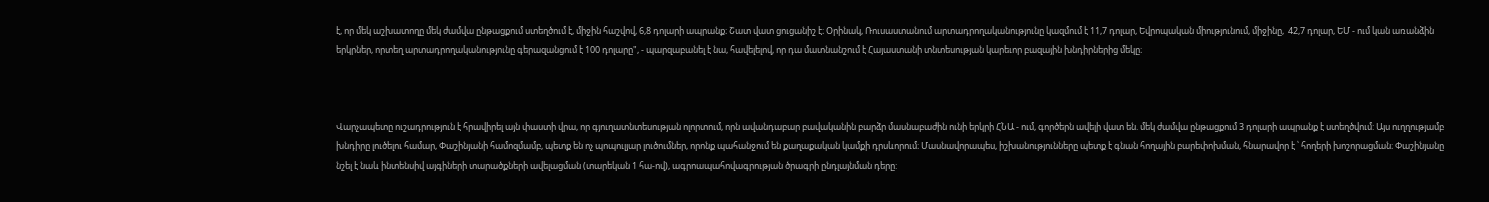է, որ մեկ աշխատողը մեկ ժամվա ընթացքում ստեղծում է, միջին հաշվով, 6,8 դոլարի ապրանք։ Շատ վատ ցուցանիշ է։ Օրինակ, Ռուսաստանում արտադրողականությունը կազմում է 11,7 դոլար, Եվրոպական միությունում, միջինը,  42,7 դոլար, ԵՄ - ում կան առանձին երկրներ, որտեղ արտադրողականությունը գերազանցում է 100 դոլարը", - պարզաբանել է նա, հավելելով, որ դա մատնանշում է Հայաստանի տնտեսության կարեւոր բազային խնդիրներից մեկը։



Վարչապետը ուշադրություն է հրավիրել այն փաստի վրա, որ գյուղատնտեսության ոլորտում, որն ավանդաբար բավականին բարձր մասնաբաժին ունի երկրի ՀՆԱ - ում, գործերն ավելի վատ են. մեկ ժամվա ընթացքում 3 դոլարի ապրանք է ստեղծվում: Այս ուղղությամբ խնդիրը լուծելու համար, Փաշինյանի համոզմամբ, պետք են ոչ պոպուլյար լուծումներ, որոնք պահանջում են քաղաքական կամքի դրսևորում։ Մասնավորապես, իշխանությունները պետք է գնան հողային բարեփոխման, հնարավոր է ՝ հողերի խոշորացման։ Փաշինյանը նշել է նաև ինտենսիվ այգիների տարածքների ավելացման (տարեկան 1 հա-ով), ագրոապահովագրության ծրագրի ընդլայնման դերը: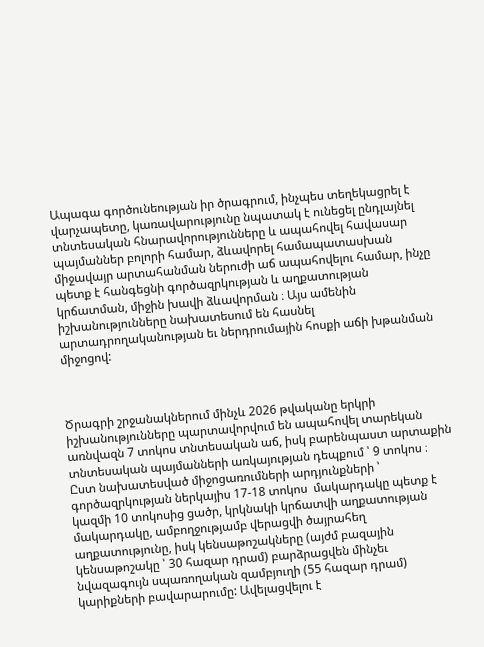Ապագա գործունեության իր ծրագրում, ինչպես տեղեկացրել է վարչապետը, կառավարությունը նպատակ է ունեցել ընդլայնել տնտեսական հնարավորությունները և ապահովել հավասար պայմաններ բոլորի համար, ձևավորել համապատասխան միջավայր արտահանման ներուժի աճ ապահովելու համար, ինչը պետք է հանգեցնի գործազրկության և աղքատության կրճատման, միջին խավի ձևավորման ։ Այս ամենին իշխանությունները նախատեսում են հասնել արտադրողականության եւ ներդրումային հոսքի աճի խթանման միջոցով:



Ծրագրի շրջանակներում մինչև 2026 թվականը երկրի իշխանությունները պարտավորվում են ապահովել տարեկան առնվազն 7 տոկոս տնտեսական աճ, իսկ բարենպաստ արտաքին տնտեսական պայմանների առկայության դեպքում ՝ 9 տոկոս ։ Ըստ նախատեսված միջոցառումների արդյունքների ՝ գործազրկության ներկայիս 17-18 տոկոս  մակարդակը պետք է կազմի 10 տոկոսից ցածր, կրկնակի կրճատվի աղքատության մակարդակը, ամբողջությամբ վերացվի ծայրահեղ աղքատությունը, իսկ կենսաթոշակները (այժմ բազային կենսաթոշակը ՝ 30 հազար դրամ) բարձրացվեն մինչեւ նվազագույն սպառողական զամբյուղի (55 հազար դրամ) կարիքների բավարարումը: Ավելացվելու է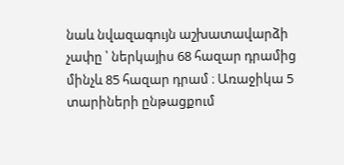նաև նվազագույն աշխատավարձի չափը ՝ ներկայիս 68 հազար դրամից մինչև 85 հազար դրամ ։ Առաջիկա 5 տարիների ընթացքում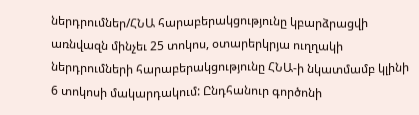ներդրումներ/ՀՆԱ հարաբերակցությունը կբարձրացվի առնվազն մինչեւ 25 տոկոս, օտարերկրյա ուղղակի ներդրումների հարաբերակցությունը ՀՆԱ-ի նկատմամբ կլինի 6 տոկոսի մակարդակում: Ընդհանուր գործոնի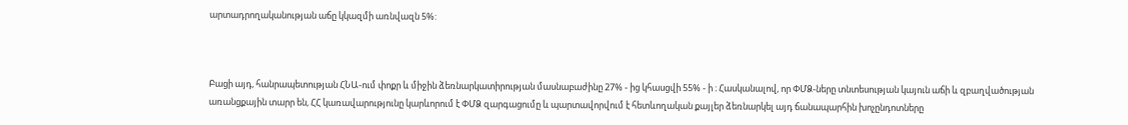արտադրողականության աճը կկազմի առնվազն 5%:



Բացի այդ, հանրապետության ՀՆԱ-ում փոքր և միջին ձեռնարկատիրության մասնաբաժինը 27% - ից կհասցվի 55% - ի ։ Հասկանալով, որ ՓՄՁ-ները տնտեսության կայուն աճի և զբաղվածության առանցքային տարր են, ՀՀ կառավարությունը կարևորում է ՓՄՁ զարգացումը և պարտավորվում է հետևողական քայլեր ձեռնարկել այդ ճանապարհին խոչընդոտները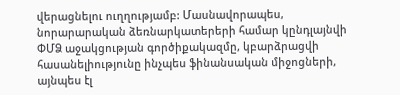վերացնելու ուղղությամբ: Մասնավորապես, նորարարական ձեռնարկատերերի համար կընդլայնվի ՓՄՁ աջակցության գործիքակազմը, կբարձրացվի հասանելիությունը ինչպես ֆինանսական միջոցների, այնպես էլ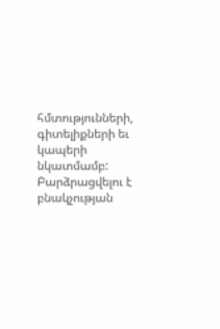հմտությունների, գիտելիքների եւ կապերի նկատմամբ: Բարձրացվելու է բնակչության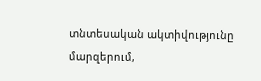տնտեսական ակտիվությունը մարզերում,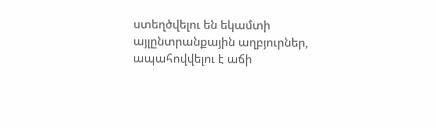ստեղծվելու են եկամտի այլընտրանքային աղբյուրներ, ապահովվելու է աճի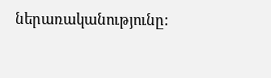ներառականությունը: